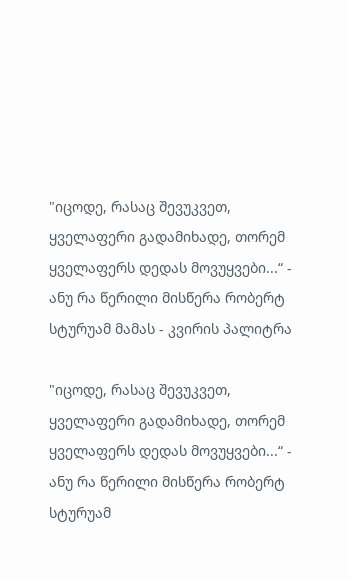"იცოდე, რასაც შევუკვეთ, ყველაფერი გადამიხადე, თორემ ყველაფერს დედას მოვუყვები...“ - ანუ რა წერილი მისწერა რობერტ სტურუამ მამას - კვირის პალიტრა

"იცოდე, რასაც შევუკვეთ, ყველაფერი გადამიხადე, თორემ ყველაფერს დედას მოვუყვები...“ - ანუ რა წერილი მისწერა რობერტ სტურუამ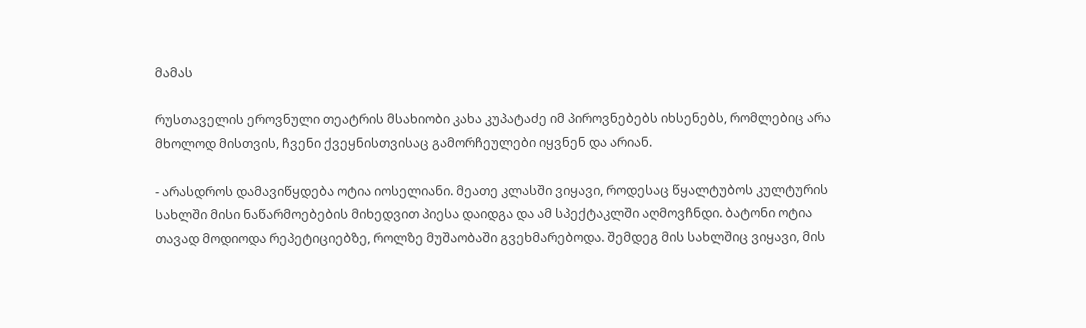მამას

რუსთაველის ეროვნული თეატრის მსახიობი კახა კუპატაძე იმ პიროვნებებს იხსენებს, რომლებიც არა მხოლოდ მისთვის, ჩვენი ქვეყნისთვისაც გამორჩეულები იყვნენ და არიან.

- არასდროს დამავიწყდება ოტია იოსელიანი. მეათე კლასში ვიყავი, როდესაც წყალტუბოს კულტურის სახლში მისი ნაწარმოებების მიხედვით პიესა დაიდგა და ამ სპექტაკლში აღმოვჩნდი. ბატონი ოტია თავად მოდიოდა რეპეტიციებზე, როლზე მუშაობაში გვეხმარებოდა. შემდეგ მის სახლშიც ვიყავი, მის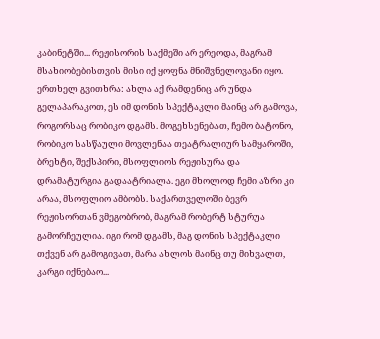კაბინეტში... რეჟისორის საქმეში არ ერეოდა, მაგრამ მსახიობებისთვის მისი იქ ყოფნა მნიშვნელოვანი იყო. ერთხელ გვითხრა: ახლა აქ რამდენიც არ უნდა გელაპარაკოთ, ეს იმ დონის სპექტაკლი მაინც არ გამოვა, როგორსაც რობიკო დგამს. მოგეხსენებათ, ჩემო ბატონო, რობიკო სასწაული მოვლენაა თეატრალიურ სამყაროში, ბრეხტი, შექსპირი, მსოფლიოს რეჟისურა და დრამატურგია გადაატრიალა. ეგი მხოლოდ ჩემი აზრი კი არაა, მსოფლიო ამბობს. საქართველოში ბევრ რეჟისორთან ვმეგობრობ, მაგრამ რობერტ სტურუა გამორჩეულია. იგი რომ დგამს, მაგ დონის სპექტაკლი თქვენ არ გამოგივათ, მარა ახლოს მაინც თუ მიხვალთ, კარგი იქნებაო...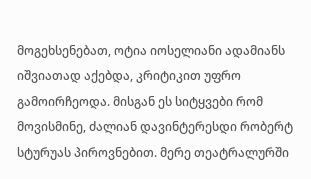მოგეხსენებათ, ოტია იოსელიანი ადამიანს იშვიათად აქებდა, კრიტიკით უფრო გამოირჩეოდა. მისგან ეს სიტყვები რომ მოვისმინე, ძალიან დავინტერესდი რობერტ სტურუას პიროვნებით. მერე თეატრალურში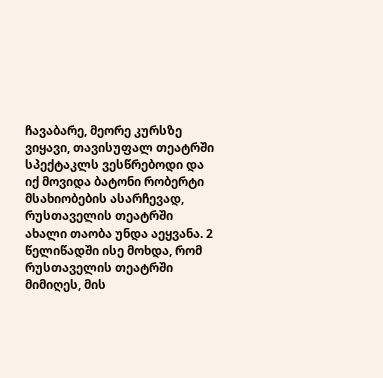ჩავაბარე, მეორე კურსზე ვიყავი, თავისუფალ თეატრში სპექტაკლს ვესწრებოდი და იქ მოვიდა ბატონი რობერტი მსახიობების ასარჩევად, რუსთაველის თეატრში ახალი თაობა უნდა აეყვანა. 2 წელიწადში ისე მოხდა, რომ რუსთაველის თეატრში მიმიღეს, მის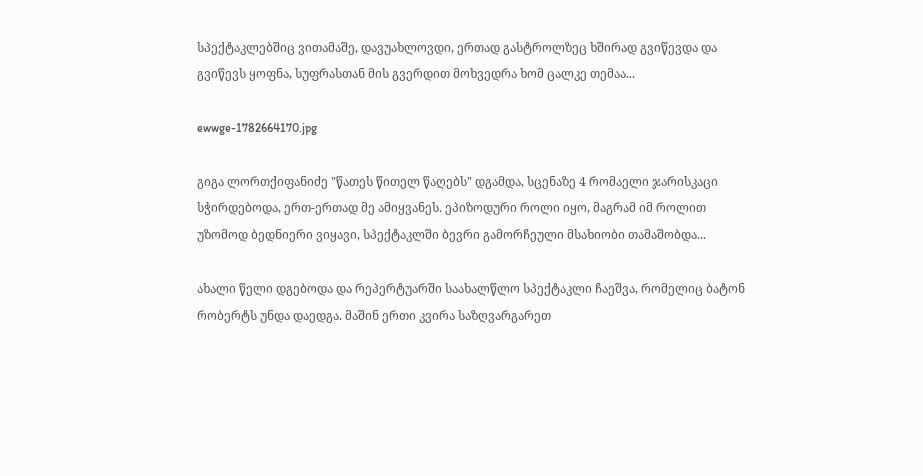სპექტაკლებშიც ვითამაშე, დავუახლოვდი, ერთად გასტროლზეც ხშირად გვიწევდა და გვიწევს ყოფნა, სუფრასთან მის გვერდით მოხვედრა ხომ ცალკე თემაა...

ewwge-1782664170.jpg

გიგა ლორთქიფანიძე "წათეს წითელ წაღებს" დგამდა, სცენაზე 4 რომაელი ჯარისკაცი სჭირდებოდა, ერთ-ერთად მე ამიყვანეს. ეპიზოდური როლი იყო, მაგრამ იმ როლით უზომოდ ბედნიერი ვიყავი, სპექტაკლში ბევრი გამორჩეული მსახიობი თამაშობდა...

ახალი წელი დგებოდა და რეპერტუარში საახალწლო სპექტაკლი ჩაეშვა, რომელიც ბატონ რობერტს უნდა დაედგა. მაშინ ერთი კვირა საზღვარგარეთ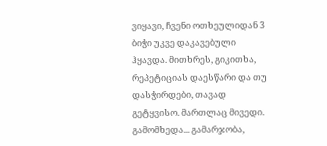ვიყავი, ჩვენი ოთხეულიდან 3 ბიჭი უკვე დაკავებული ჰყავდა. მითხრეს, გიკითხა, რეპეტიციას დაესწარი და თუ დასჭირდები, თავად გეტყვისო. მართლაც მივედი. გამომხედა... გამარჯობა,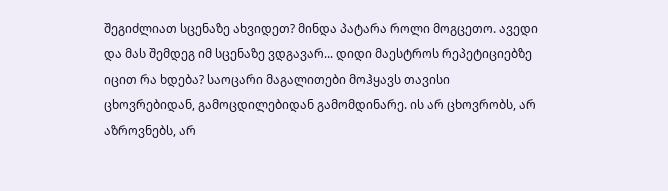შეგიძლიათ სცენაზე ახვიდეთ? მინდა პატარა როლი მოგცეთო. ავედი და მას შემდეგ იმ სცენაზე ვდგავარ... დიდი მაესტროს რეპეტიციებზე იცით რა ხდება? საოცარი მაგალითები მოჰყავს თავისი ცხოვრებიდან, გამოცდილებიდან გამომდინარე. ის არ ცხოვრობს, არ აზროვნებს, არ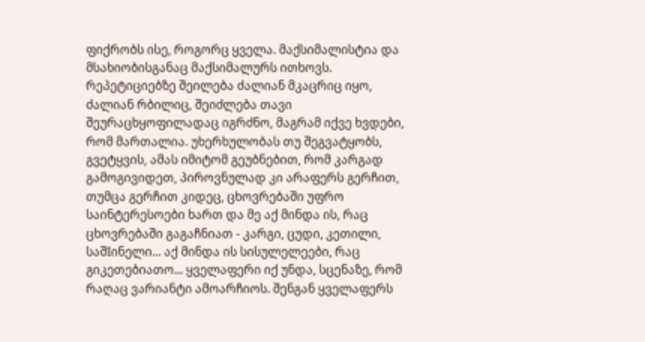ფიქრობს ისე, როგორც ყველა. მაქსიმალისტია და მსახიობისგანაც მაქსიმალურს ითხოვს. რეპეტიციებზე შეილება ძალიან მკაცრიც იყო, ძალიან რბილიც, შეიძლება თავი შეურაცხყოფილადაც იგრძნო, მაგრამ იქვე ხვდები, რომ მართალია. უხერხულობას თუ შეგვატყობს, გვეტყვის, ამას იმიტომ გეუბნებით, რომ კარგად გამოგივიდეთ, პიროვნულად კი არაფერს გერჩით, თუმცა გერჩით კიდეც, ცხოვრებაში უფრო საინტერესოები ხართ და მე აქ მინდა ის, რაც ცხოვრებაში გაგაჩნიათ - კარგი, ცუდი, კეთილი, საშIინელი... აქ მინდა ის სისულელეები, რაც გიკეთებიათო... ყველაფერი იქ უნდა, სცენაზე, რომ რაღაც ვარიანტი ამოარჩიოს. შენგან ყველაფერს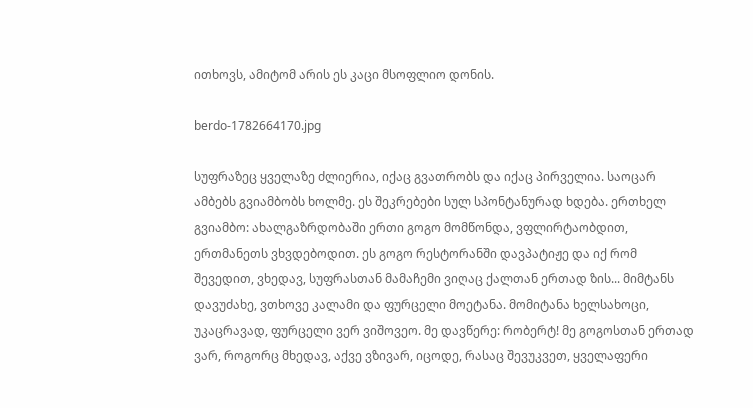ითხოვს, ამიტომ არის ეს კაცი მსოფლიო დონის.

berdo-1782664170.jpg

სუფრაზეც ყველაზე ძლიერია, იქაც გვათრობს და იქაც პირველია. საოცარ ამბებს გვიამბობს ხოლმე. ეს შეკრებები სულ სპონტანურად ხდება. ერთხელ გვიამბო: ახალგაზრდობაში ერთი გოგო მომწონდა, ვფლირტაობდით, ერთმანეთს ვხვდებოდით. ეს გოგო რესტორანში დავპატიჟე და იქ რომ შევედით, ვხედავ, სუფრასთან მამაჩემი ვიღაც ქალთან ერთად ზის... მიმტანს დავუძახე, ვთხოვე კალამი და ფურცელი მოეტანა. მომიტანა ხელსახოცი, უკაცრავად, ფურცელი ვერ ვიშოვეო. მე დავწერე: რობერტ! მე გოგოსთან ერთად ვარ, როგორც მხედავ, აქვე ვზივარ, იცოდე, რასაც შევუკვეთ, ყველაფერი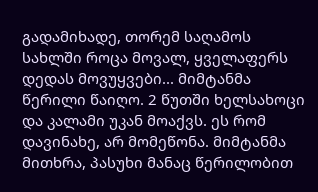გადამიხადე, თორემ საღამოს სახლში როცა მოვალ, ყველაფერს დედას მოვუყვები... მიმტანმა წერილი წაიღო. 2 წუთში ხელსახოცი და კალამი უკან მოაქვს. ეს რომ დავინახე, არ მომეწონა. მიმტანმა მითხრა, პასუხი მანაც წერილობით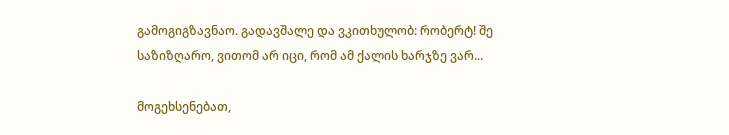გამოგიგზავნაო. გადავშალე და ვკითხულობ: რობერტ! შე საზიზღარო, ვითომ არ იცი, რომ ამ ქალის ხარჯზე ვარ...

მოგეხსენებათ,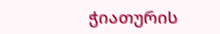ჭიათურის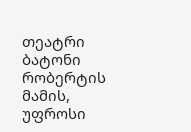თეატრი ბატონი რობერტის მამის, უფროსი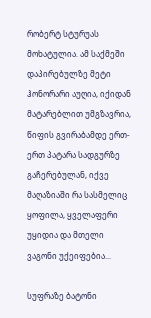რობერტ სტურუას მოხატულია. ამ საქმეში დაპირებულზე მეტი ჰონორარი აუღია, იქიდან მატარებლით უმგზავრია, წიფის გვირაბამდე ერთ-ერთ პატარა სადგურზე გაჩერებულან, იქვე მაღაზიაში რა სასმელიც ყოფილა, ყველაფერი უყიდია და მთელი ვაგონი უქეიფებია...

სუფრაზე ბატონი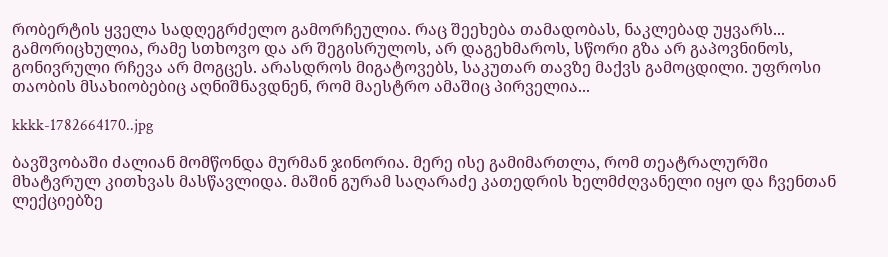რობერტის ყველა სადღეგრძელო გამორჩეულია. რაც შეეხება თამადობას, ნაკლებად უყვარს... გამორიცხულია, რამე სთხოვო და არ შეგისრულოს, არ დაგეხმაროს, სწორი გზა არ გაპოვნინოს, გონივრული რჩევა არ მოგცეს. არასდროს მიგატოვებს, საკუთარ თავზე მაქვს გამოცდილი. უფროსი თაობის მსახიობებიც აღნიშნავდნენ, რომ მაესტრო ამაშიც პირველია...

kkkk-1782664170..jpg

ბავშვობაში ძალიან მომწონდა მურმან ჯინორია. მერე ისე გამიმართლა, რომ თეატრალურში მხატვრულ კითხვას მასწავლიდა. მაშინ გურამ საღარაძე კათედრის ხელმძღვანელი იყო და ჩვენთან ლექციებზე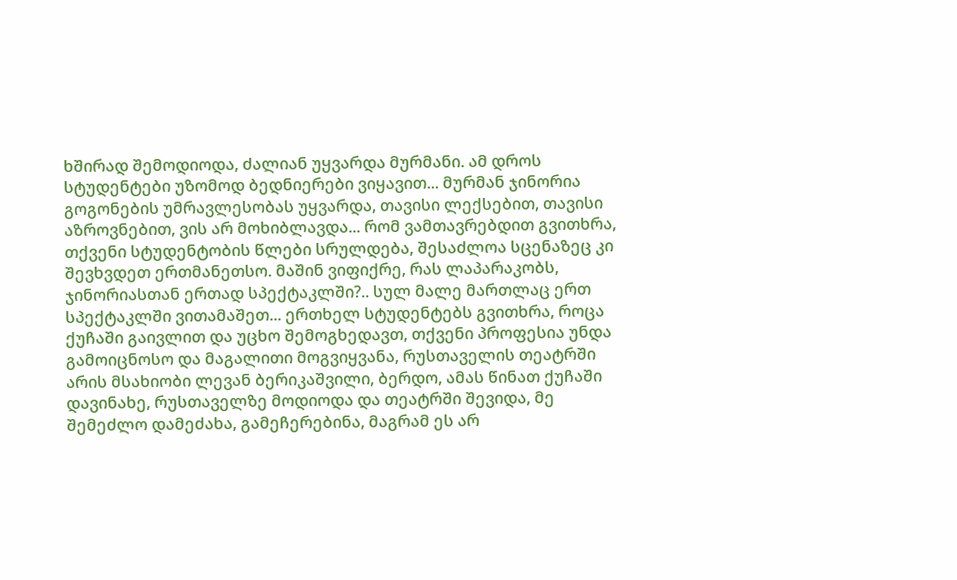ხშირად შემოდიოდა, ძალიან უყვარდა მურმანი. ამ დროს სტუდენტები უზომოდ ბედნიერები ვიყავით... მურმან ჯინორია გოგონების უმრავლესობას უყვარდა, თავისი ლექსებით, თავისი აზროვნებით, ვის არ მოხიბლავდა... რომ ვამთავრებდით გვითხრა, თქვენი სტუდენტობის წლები სრულდება, შესაძლოა სცენაზეც კი შევხვდეთ ერთმანეთსო. მაშინ ვიფიქრე, რას ლაპარაკობს, ჯინორიასთან ერთად სპექტაკლში?.. სულ მალე მართლაც ერთ სპექტაკლში ვითამაშეთ... ერთხელ სტუდენტებს გვითხრა, როცა ქუჩაში გაივლით და უცხო შემოგხედავთ, თქვენი პროფესია უნდა გამოიცნოსო და მაგალითი მოგვიყვანა, რუსთაველის თეატრში არის მსახიობი ლევან ბერიკაშვილი, ბერდო, ამას წინათ ქუჩაში დავინახე, რუსთაველზე მოდიოდა და თეატრში შევიდა, მე შემეძლო დამეძახა, გამეჩერებინა, მაგრამ ეს არ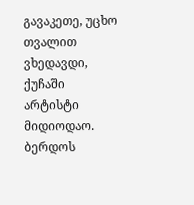გავაკეთე, უცხო თვალით ვხედავდი, ქუჩაში არტისტი მიდიოდაო. ბერდოს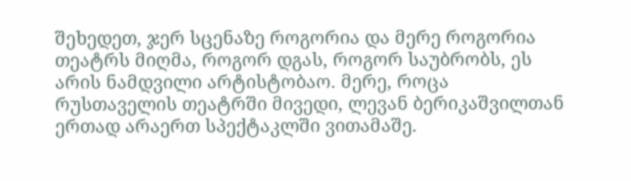შეხედეთ, ჯერ სცენაზე როგორია და მერე როგორია თეატრს მიღმა, როგორ დგას, როგორ საუბრობს, ეს არის ნამდვილი არტისტობაო. მერე, როცა რუსთაველის თეატრში მივედი, ლევან ბერიკაშვილთან ერთად არაერთ სპექტაკლში ვითამაშე.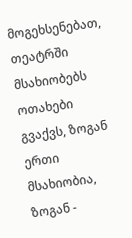მოგეხსენებათ, თეატრში მსახიობებს ოთახები გვაქვს, ზოგან ერთი მსახიობია, ზოგან -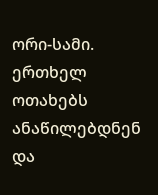ორი-სამი. ერთხელ ოთახებს ანაწილებდნენ და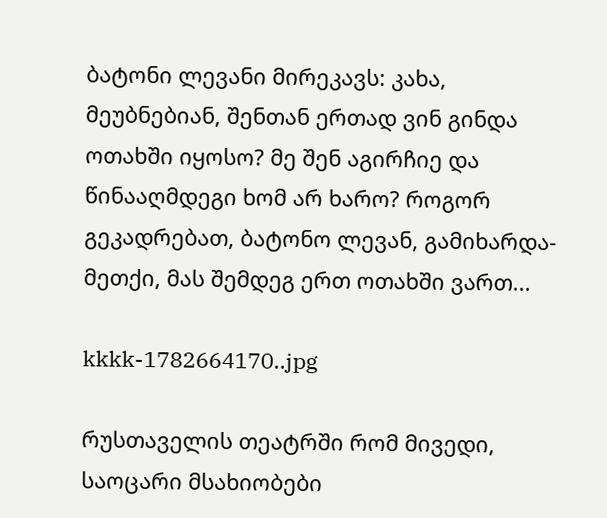ბატონი ლევანი მირეკავს: კახა, მეუბნებიან, შენთან ერთად ვინ გინდა ოთახში იყოსო? მე შენ აგირჩიე და წინააღმდეგი ხომ არ ხარო? როგორ გეკადრებათ, ბატონო ლევან, გამიხარდა-მეთქი, მას შემდეგ ერთ ოთახში ვართ...

kkkk-1782664170..jpg

რუსთაველის თეატრში რომ მივედი, საოცარი მსახიობები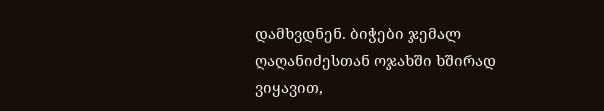დამხვდნენ. ბიჭები ჯემალ ღაღანიძესთან ოჯახში ხშირად ვიყავით,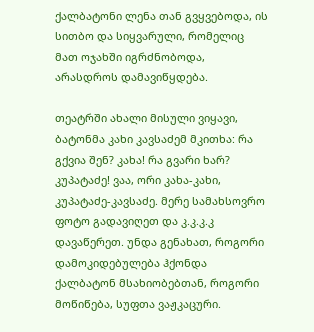ქალბატონი ლენა თან გვყვებოდა, ის სითბო და სიყვარული, რომელიც მათ ოჯახში იგრძნობოდა, არასდროს დამავიწყდება.

თეატრში ახალი მისული ვიყავი, ბატონმა კახი კავსაძემ მკითხა: რა გქვია შენ? კახა! რა გვარი ხარ? კუპატაძე! ვაა, ორი კახა-კახი, კუპატაძე-კავსაძე. მერე სამახსოვრო ფოტო გადავიღეთ და კ.კ.კ.კ დავაწერეთ. უნდა გენახათ, როგორი დამოკიდებულება ჰქონდა ქალბატონ მსახიობებთან, როგორი მოწიწება, სუფთა ვაჟკაცური.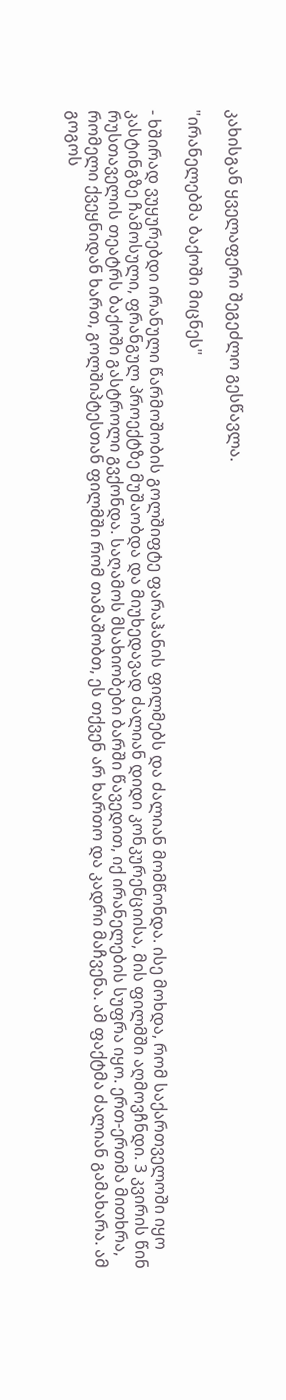კახისგან ყველაფერი შეგეძლო გესწავლა.

"ირანელებმა ბაქოში მიცნეს"

- ხშირად ვუყურებდი ირანული წარმოშობის გოლშიფტე ფარაჰანის ფილმებს და ძალიან მომწონდა. ისე მოხდა, რომ საქართველოში იყო კასტინგზე ჩამოსული, ფრანგულ პროექტზე მუშაობდა და მიუხედავად ძალიან დიდი კონკურენციისა, მის ფილმში აღმოვჩნდი. 3 კვირის წინ რუსთაველის თეატრს ბაქოში გასტროლი გვქონდა. საღამოს მსახიობები ბარში წავედით, იქ ირანელების სუფრა იყო. ერთ-ერთმა მითხრა, რომელი ქვეყნიდან ხართ, გოლშიპტესთან ფილმში რომ თამაშობთ, ეს თქვენ არ ხართო და კადრი მაჩვენა. ამ ფაქტმა ძალიან გამახარა. ამ გოგოს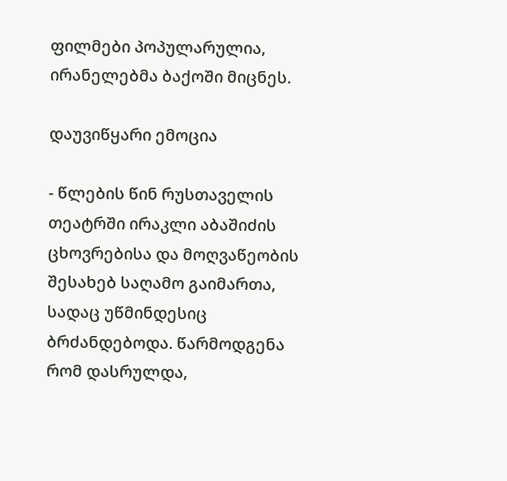ფილმები პოპულარულია, ირანელებმა ბაქოში მიცნეს.

დაუვიწყარი ემოცია

- წლების წინ რუსთაველის თეატრში ირაკლი აბაშიძის ცხოვრებისა და მოღვაწეობის შესახებ საღამო გაიმართა, სადაც უწმინდესიც ბრძანდებოდა. წარმოდგენა რომ დასრულდა,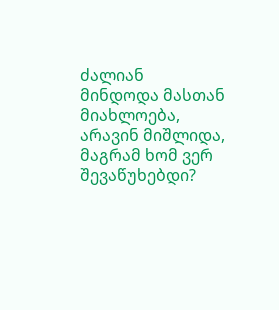ძალიან მინდოდა მასთან მიახლოება, არავინ მიშლიდა, მაგრამ ხომ ვერ შევაწუხებდი?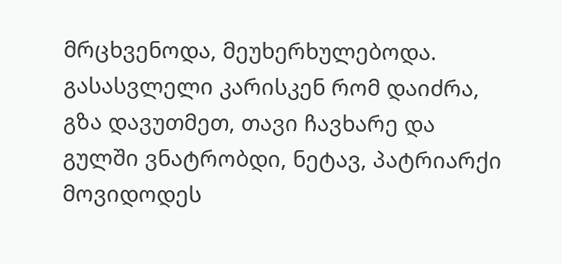მრცხვენოდა, მეუხერხულებოდა. გასასვლელი კარისკენ რომ დაიძრა, გზა დავუთმეთ, თავი ჩავხარე და გულში ვნატრობდი, ნეტავ, პატრიარქი მოვიდოდეს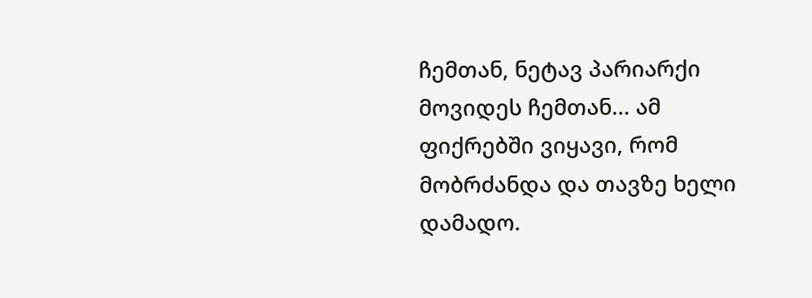ჩემთან, ნეტავ პარიარქი მოვიდეს ჩემთან... ამ ფიქრებში ვიყავი, რომ მობრძანდა და თავზე ხელი დამადო.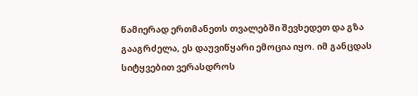წამიერად ერთმანეთს თვალებში შევხედეთ და გზა გააგრძელა, ეს დაუვიწყარი ემოცია იყო. იმ განცდას სიტყვებით ვერასდროს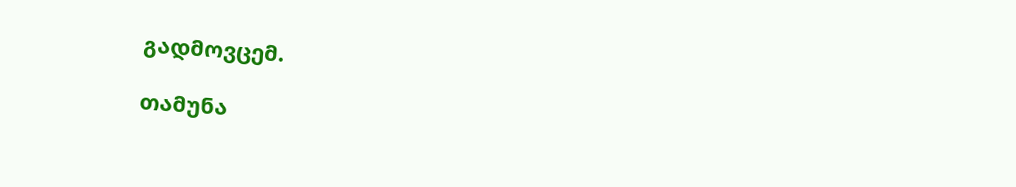გადმოვცემ.

თამუნა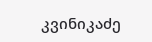კვინიკაძე